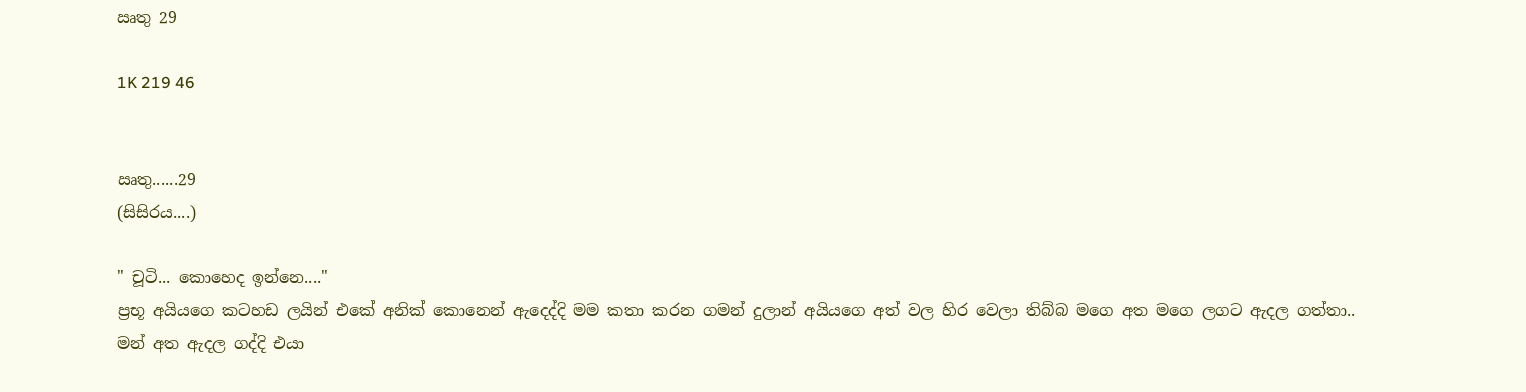ඍතු 29

1K 219 46


ඍතු......29
(සිසිරය....)

" චූටි... කොහෙද ඉන්නෙ...."
ප්‍රභූ අයියගෙ කටහඩ ලයින් එකේ අනික් කොනෙන් ඇදෙද්දි මම කතා කරන ගමන් දුලාන් අයියගෙ අත් වල හිර වෙලා තිබ්බ මගෙ අත මගෙ ලගට ඇදල ගත්තා..
මන් අත ඇදල ගද්දි එයා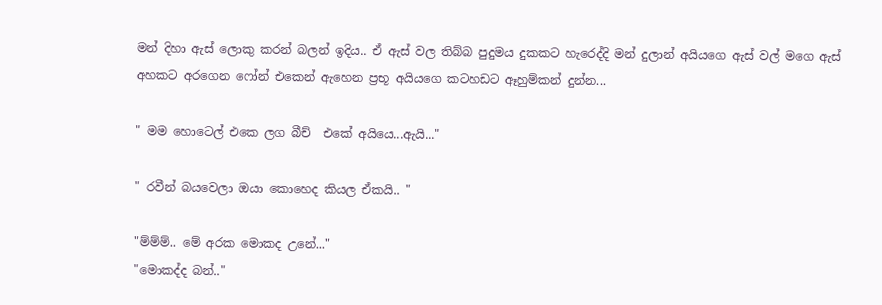මන් දිහා ඇස් ලොකු කරන් බලන් ඉදිය.. ඒ ඇස් වල තිබ්බ පුදුමය දුකකට හැරෙද්දි මන් දුලාන් අයියගෙ ඇස් වල් මගෙ ඇස් අහකට අරගෙන ෆෝන් එකෙන් ඇහෙන ප්‍රභූ අයියගෙ කටහඩට ඈහුම්කන් දුන්න...

" මම හොටෙල් එකෙ ලග බීච්  එකේ අයියෙ...ඇයි..."

" රවීන් බයවෙලා ඔයා කොහෙද කියල ඒකයි.. "

"ම්ම්ම්.. මේ අරක මොකද උනේ..."
"මොකද්ද බන්.."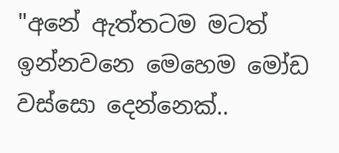"අනේ ඇත්තටම මටත් ඉන්නවනෙ මෙහෙම මෝඩ වස්සො දෙන්නෙක්..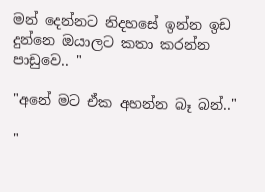මන් දෙන්නට නිදහසේ ඉන්න ඉඩ දුන්නෙ ඔයාලට කතා කරන්න පාඩුවෙ.. "

"අනේ මට ඒක අහන්න බෑ බන්.."

"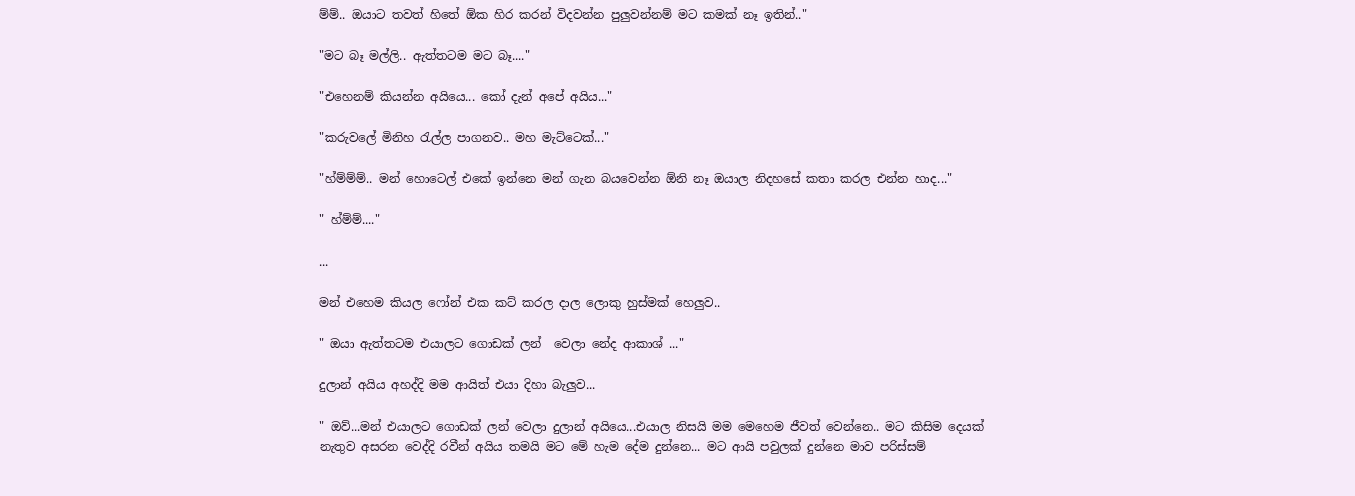ම්ම්.. ඔයාට තවත් හිතේ ඕක හිර කරන් විදවන්න පුලුවන්නම් මට කමක් නෑ ඉතින්.."

"මට බෑ මල්ලි.. ඇත්තටම මට බෑ...."

"එහෙනම් කියන්න අයියෙ... කෝ දැන් අපේ අයිය..."

"කරුවලේ මිනිහ රැල්ල පාගනව.. මහ මැට්ටෙක්..."

"හ්ම්ම්ම්.. මන් හොටෙල් එකේ ඉන්නෙ මන් ගැන බයවෙන්න ඕනි නෑ ඔයාල නිදහසේ කතා කරල එන්න හාද..."

" හ්ම්ම්...."

...

මන් එහෙම කියල ෆෝන් එක කට් කරල දාල ලොකු හුස්මක් හෙලුව..

" ඔයා ඇත්තටම එයාලට ගොඩක් ලන්  වෙලා නේද ආකාශ් ..."

දුලාන් අයිය අහද්දි මම ආයිත් එයා දිහා බැලුව...

" ඔව්...මන් එයාලට ගොඩක් ලන් වෙලා දුලාන් අයියෙ...එයාල නිසයි මම මෙහෙම ජීවත් වෙන්නෙ.. මට කිසිම දෙයක් නැතුව අසරන වෙද්දි රවීන් අයිය තමයි මට මේ හැම දේම දුන්නෙ... මට ආයි පවුලක් දුන්නෙ මාව පරිස්සම්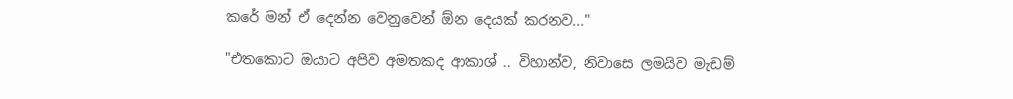කරේ මන් ඒ දෙන්න වෙනුවෙන් ඕන දෙයක් කරනව..."

"එතකොට ඔයාට අපිව අමතකද ආකාශ් .. විහාන්ව, නිවාසෙ ලමයිව මැඩම්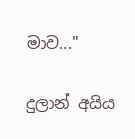මාව..."

දුලාන් අයිය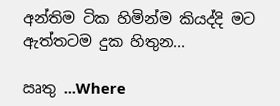අන්තිම ටික හිමින්ම කියද්දි මට ඇත්තටම දුක හිතුන...

ඍතු ...Where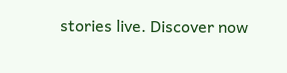stories live. Discover now